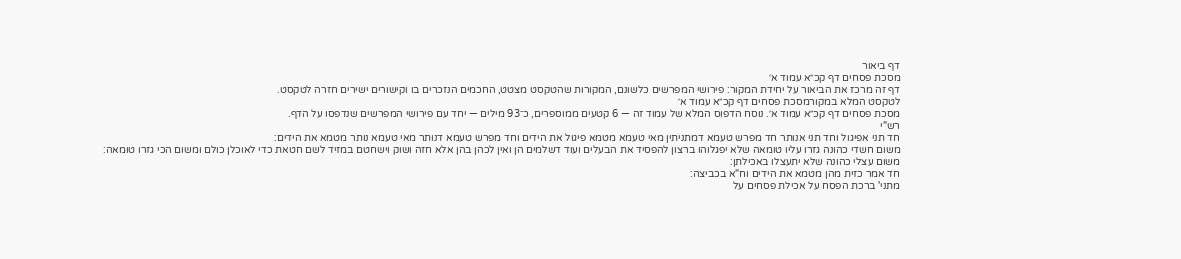דף ביאור
מסכת פסחים דף קכ״א עמוד א׳
דף זה מרכז את הביאור על יחידת המקור: פירושי המפרשים כלשונם, המקורות שהטקסט מצטט, החכמים הנזכרים בו וקישורים ישירים חזרה לטקסט.
לטקסט המלא במקורמסכת פסחים דף קכ״א עמוד א׳
מסכת פסחים דף קכ״א עמוד א׳. נוסח הדפוס המלא של עמוד זה — 6 קטעים ממוספרים, כ־93 מילים — יחד עם פירושי המפרשים שנדפסו על הדף.
רש"י
חד תני אפיגול וחד תני אנותר חד מפרש טעמא דמתניתין מאי טעמא מטמא פיגול את הידים וחד מפרש טעמא דנותר מאי טעמא נותר מטמא את הידים:
משום חשדי כהונה גזרו עליו טומאה שלא יפגלוהו ברצון להפסיד את הבעלים ועוד דשלמים הן ואין לכהן בהן אלא חזה ושוק וישחטם במזיד לשם חטאת כדי לאוכלן כולם ומשום הכי גזרו טומאה:
משום עצלי כהונה שלא יתעצלו באכילתן:
חד אמר כזית מהן מטמא את הידים וח"א בכביצה:
מתני' ברכת הפסח על אכילת פסחים על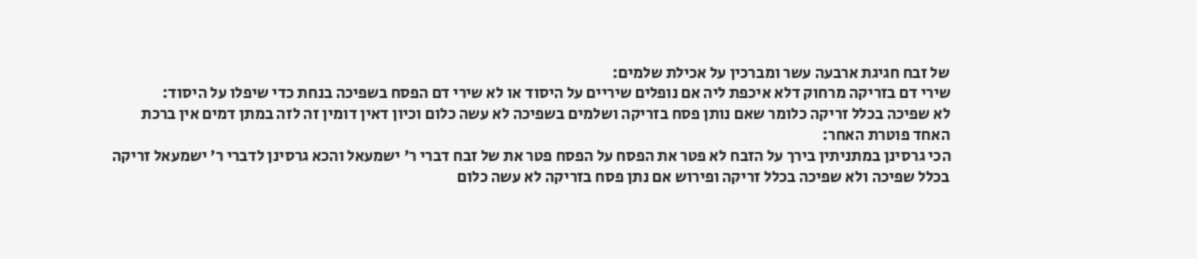של זבח חגיגת ארבעה עשר ומברכין על אכילת שלמים:
שירי דם בזריקה מרחוק דלא איכפת ליה אם נופלים שיריים על היסוד או לא שירי דם הפסח בשפיכה בנחת כדי שיפלו על היסוד:
לא שפיכה בכלל זריקה כלומר שאם נותן פסח בזריקה ושלמים בשפיכה לא עשה כלום וכיון דאין דומין זה לזה במתן דמים אין ברכת האחד פוטרת האחר:
הכי גרסינן במתניתין בירך על הזבח לא פטר את הפסח על הפסח פטר את של זבח דברי ר' ישמעאל והכא גרסינן לדברי ר' ישמעאל זריקה בכלל שפיכה ולא שפיכה בכלל זריקה ופירוש אם נתן פסח בזריקה לא עשה כלום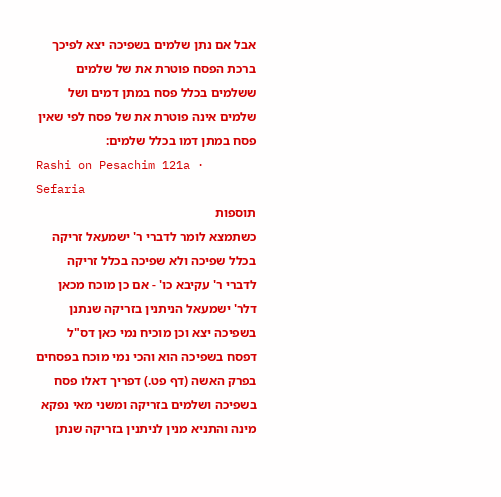אבל אם נתן שלמים בשפיכה יצא לפיכך ברכת הפסח פוטרת את של שלמים ששלמים בכלל פסח במתן דמים ושל שלמים אינה פוטרת את של פסח לפי שאין פסח במתן דמו בכלל שלמים:
Rashi on Pesachim 121a · Sefaria
תוספות
כשתמצא לומר לדברי ר' ישמעאל זריקה בכלל שפיכה ולא שפיכה בכלל זריקה לדברי ר' עקיבא כו' - אם כן מוכח מכאן דלר' ישמעאל הניתנין בזריקה שנתנן בשפיכה יצא וכן מוכיח נמי כאן דס"ל דפסח בשפיכה הוא והכי נמי מוכח בפסחים בפרק האשה (דף פט.) דפריך דאלו פסח בשפיכה ושלמים בזריקה ומשני מאי נפקא מינה והתניא מנין לניתנין בזריקה שנתן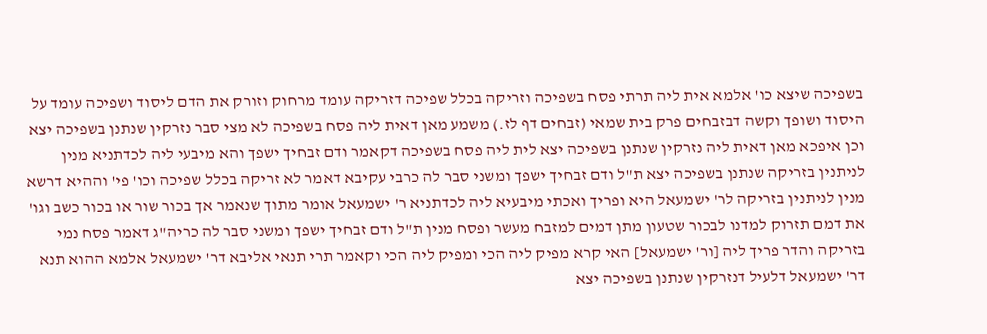בשפיכה שיצא כו' אלמא אית ליה תרתי פסח בשפיכה וזריקה בכלל שפיכה דזריקה עומד מרחוק וזורק את הדם ליסוד ושפיכה עומד על היסוד ושופך וקשה דבזבחים פרק בית שמאי (זבחים דף לז.) משמע מאן דאית ליה פסח בשפיכה לא מצי סבר נזרקין שנתנן בשפיכה יצא וכן איפכא מאן דאית ליה נזרקין שנתנן בשפיכה יצא לית ליה פסח בשפיכה דקאמר ודם זבחיך ישפך והא מיבעי ליה לכדתניא מנין לניתנין בזריקה שנתנן בשפיכה יצא ת"ל ודם זבחיך ישפך ומשני סבר לה כרבי עקיבא דאמר לא זריקה בכלל שפיכה וכו' פי' וההיא דרשא מנין לניתנין בזריקה לר' ישמעאל היא ופריך ואכתי מיבעיא ליה לכדתניא ר' ישמעאל אומר מתוך שנאמר אך בכור שור או בכור כשב וגו' את דמם תזרוק למדנו לבכור שטעון מתן דמים למזבח מעשר ופסח מנין ת"ל ודם זבחיך ישפך ומשני סבר לה כריה"ג דאמר פסח נמי בזריקה והדר פריך ליה [ור' ישמעאל] האי קרא מפיק ליה הכי ומפיק ליה הכי וקאמר תרי תנאי אליבא דר' ישמעאל אלמא ההוא תנא דר' ישמעאל דלעיל דנזרקין שנתנן בשפיכה יצא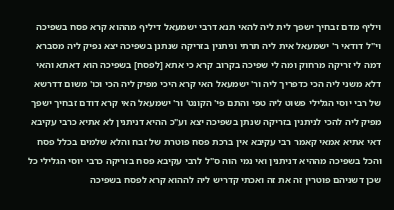ויליף מדם זבחיך ישפך לית ליה להאי תנא דרבי ישמעאל דיליף מההוא קרא פסח בשפיכה וי"ל דודאי ר' ישמעאל אית ליה תרתי וניתנין בזריקה שנתנן בשפיכה יצא נפיק ליה מסברא דמה לי זריקה מרחוק ומה לי שפיכה בקרוב קרא כי אתא [לפסח] בשפיכה הוא דאתא והאי דלא משני ליה הכי כדפריך ליה ור' ישמעאל האי קרא היכי מפיק ליה הכי וכו' משום דדרשא של רבי יוסי הגלילי פשוט ליה טפי והתם פי' הקונט' ור' ישמעאל האי קרא דודם זבחיך ישפך מפיק ליה להכי לניתנין בזריקה שנתן בשפיכה יצא וע"כ ההיא דניתנין לא אתיא כרבי עקיבא דאי אתיא אמאי קאמר רבי עקיבא אין ברכת פסח פוטרת של זבח והלא שלמים בכלל פסח והכל בשפיכה מההיא דניתנין ואי נמי הוה ס"ל לרבי עקיבא פסח בזריקה כרבי יוסי הגלילי כל שכן דשניהם פוטרין זה את זה ואכתי קדריש ליה לההוא קרא לפסח בשפיכה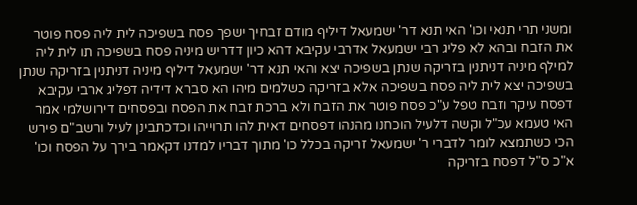ומשני תרי תנאי וכו' האי תנא דר' ישמעאל דיליף מודם זבחיך ישפך פסח בשפיכה לית ליה פסח פוטר את הזבח ובהא לא פליג רבי ישמעאל אדרבי עקיבא דהא כיון דדריש מיניה פסח בשפיכה תו לית ליה למילף מיניה דניתנין בזריקה שנתן בשפיכה יצא והאי תנא דר' ישמעאל דיליף מיניה דניתנין בזריקה שנתן בשפיכה יצא לית ליה פסח בשפיכה אלא בזריקה כשלמים מיהו הא סברא דידיה דפליג ארבי עקיבא דפסח עיקר וזבח טפל ע"כ פסח פוטר את הזבח ולא ברכת זבח את הפסח ובפסחים דירושלמי אמר האי טעמא עכ"ל וקשה דלעיל הוכחנו מהנהו דפסחים דאית להו תרוייהו וכדכתבינן לעיל ורשב"ם פירש הכי כשתמצא לומר לדברי ר' ישמעאל זריקה בכלל כו' מתוך דבריו למדנו דקאמר בירך על הפסח וכו' א"כ ס"ל דפסח בזריקה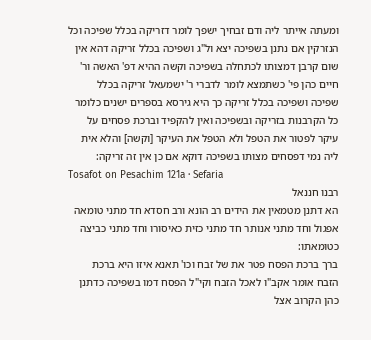ומעתה אייתר ליה ודם זבחיך ישפך לומר דזריקה בכלל שפיכה וכל הנזרקין אם נתנן בשפיכה יצא ול"ג ושפיכה בכלל זריקה דהא אין שום קרבן דמצותו לכתחלה בשפיכה וקשה ההיא דפ' האשה ור' חיים כהן פי' כשתמצא לומר לדברי ר' ישמעאל זריקה בכלל שפיכה ושפיכה בכלל זריקה כך היא גירסא בספרים ישנים כלומר כל הקרבנות בזריקה ובשפיכה ואין להקפיד וברכת פסחים על עיקר לפטור את הטפל ולא הטפל את העיקר [וקשה] והלא אית ליה נמי דפסחים מצותו בשפיכה דוקא אם כן אין זה זריקה:
Tosafot on Pesachim 121a · Sefaria
רבנו חננאל
הא דתנן מטמאין את הידים רב הונא ורב חסדא חד מתני טומאה אפגול וחד מתני אנותר חד מתני כזית כאיסורו וחד מתני כביצה כטומאתו:
ברך ברכת הפסח פטר את של זבח וכו' תאנא איזו היא ברכת הזבח אומר אקב"ו לאכל הזבח וקי"ל הפסח דמו בשפיכה כדתנן כהן הקרוב אצל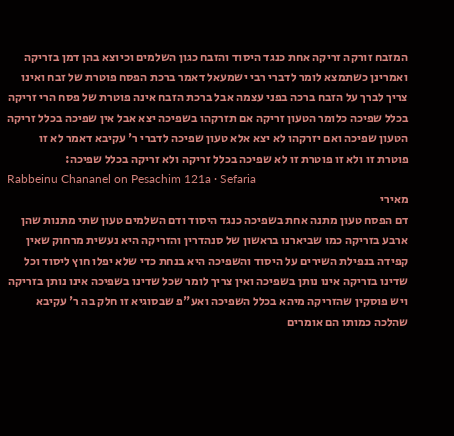המזבח זורקה זריקה אחת כנגד היסוד והזבח כגון השלמים וכיוצא בהן דמן בזריקה ואמרינן כשתמצא לומר לדברי רבי ישמעאל דאמר ברכת הפסח פוטרת של זבח ואינו צריך לברך על הזבח ברכה בפני עצמה אבל ברכת הזבח אינה פוטרת של פסח הרי זריקה בכלל שפיכה כלומר הטעון זריקה אם תזרקהו בשפיכה יצא אבל אין שפיכה בכלל זריקה הטעון שפיכה ואם יזרקהו לא יצא אלא טעון שפיכה לדברי ר' עקיבא דאמר לא זו פוטרת זו ולא זו פוטרת זו לא שפיכה בכלל זריקה ולא זריקה בכלל שפיכה:
Rabbeinu Chananel on Pesachim 121a · Sefaria
מאירי
דם הפסח טעון מתנה אחת בשפיכה כנגד היסוד ודם השלמים טעון שתי מתנות שהן ארבע בזריקה כמו שביארנו בראשון של סנהדרין והזריקה היא נעשית מרחוק שאין קפידה בנפילת השירים על היסוד והשפיכה היא בנחת כדי שלא יפלו חוץ ליסוד וכל שדינו בזריקה אינו נותן בשפיכה ואין צריך לומר שכל שדינו בשפיכה אינו נותן בזריקה ויש פוסקין שהזריקה מיהא בכלל השפיכה ואע"פ שבסוגיא זו חלק בה ר' עקיבא שהלכה כמותו הם אומרים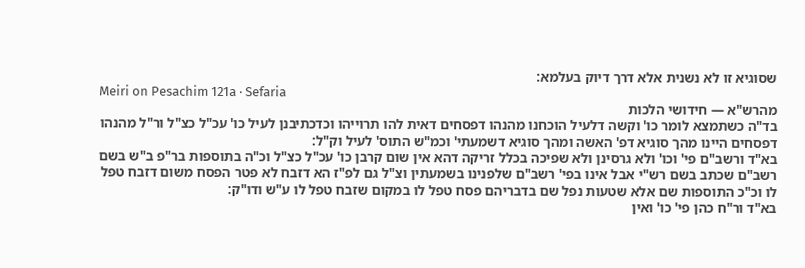שסוגיא זו לא נשנית אלא דרך דיוק בעלמא:
Meiri on Pesachim 121a · Sefaria
מהרש"א — חידושי הלכות
בד"ה כשתמצא לומר כו' וקשה דלעיל הוכחנו מהנהו דפסחים דאית להו תרוייהו וכדכתיבנן לעיל כו' עכ"ל כצ"ל ור"ל מהנהו דפסחים היינו מהך סוגיא דפ' האשה ומהך סוגיא דשמעתי' וכמ"ש התוס' לעיל וק"ל:
בא"ד ורשב"ם פי' וכו' ולא גרסינן ולא שפיכה בכלל זריקה דהא אין שום קרבן כו' עכ"ל כצ"ל וכ"ה בתוספות בר"פ ב"ש בשם רשב"ם שכתב בשם רש"י אבל אינו בפי' רשב"ם שלפנינו בשמעתין וצ"ל גם לפ"ז הא דזבח לא פטר הפסח משום דזבח טפל לו וכ"כ התוספות שם אלא שטעות נפל שם בדבריהם פסח טפל לו במקום שזבח טפל לו ע"ש ודו"ק:
בא"ד ור"ח כהן פי' כו' ואין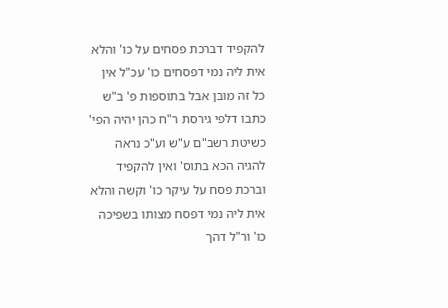להקפיד דברכת פסחים על כו' והלא אית ליה נמי דפסחים כו' עכ"ל אין כל זה מובן אבל בתוספות פ' ב"ש כתבו דלפי גירסת ר"ח כהן יהיה הפי' כשיטת רשב"ם ע"ש וע"כ נראה להגיה הכא בתוס' ואין להקפיד וברכת פסח על עיקר כו' וקשה והלא אית ליה נמי דפסח מצותו בשפיכה כו' ור"ל דהך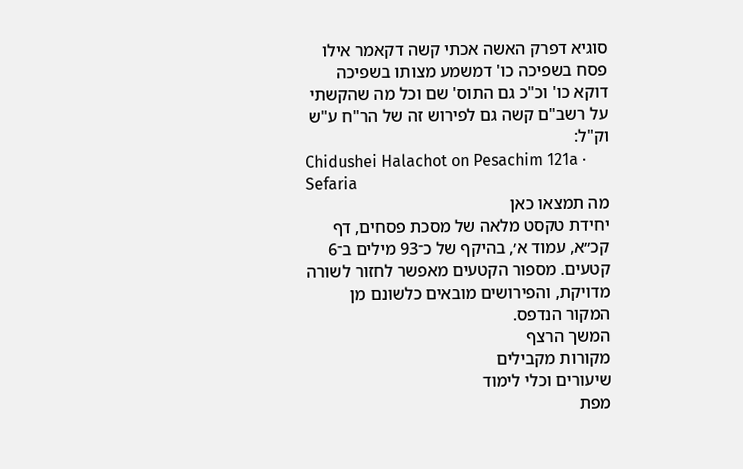סוגיא דפרק האשה אכתי קשה דקאמר אילו פסח בשפיכה כו' דמשמע מצותו בשפיכה דוקא כו' וכ"כ גם התוס' שם וכל מה שהקשתי על רשב"ם קשה גם לפירוש זה של הר"ח ע"ש וק"ל:
Chidushei Halachot on Pesachim 121a · Sefaria
מה תמצאו כאן
יחידת טקסט מלאה של מסכת פסחים, דף קכ״א, עמוד א׳, בהיקף של כ־93 מילים ב־6 קטעים. מספור הקטעים מאפשר לחזור לשורה מדויקת, והפירושים מובאים כלשונם מן המקור הנדפס.
המשך הרצף
מקורות מקבילים
שיעורים וכלי לימוד
מפת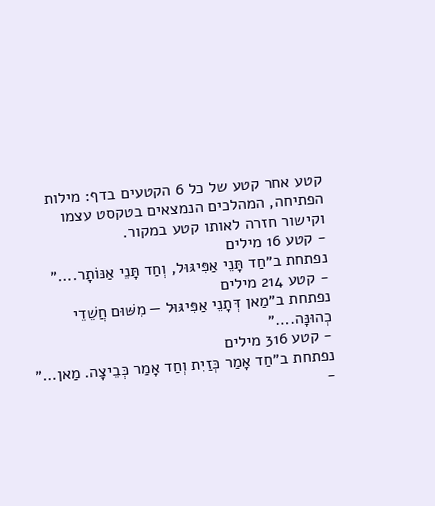קטע אחר קטע של כל 6 הקטעים בדף: מילות הפתיחה, המהלכים הנמצאים בטקסט עצמו וקישור חזרה לאותו קטע במקור.
- קטע 16 מילים
נפתחת ב״חַד תָּנֵי אַפִּיגּוּל, וְחַד תָּנֵי אַנּוֹתָר.…״
- קטע 214 מילים
נפתחת ב״מַאן דְּתָנֵי אַפִּיגּוּל — מִשּׁוּם חֲשֵׁדֵי כְהוּנָּה.…״
- קטע 316 מילים
נפתחת ב״חַד אָמַר כְּזַיִת וְחַד אָמַר כְּבֵיצָה. מַאן…״
-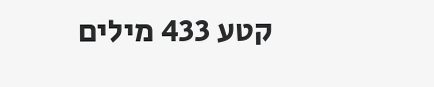קטע 433 מילים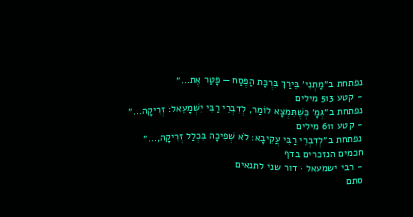נפתחת ב״מַתְנִי׳ בֵּירַךְ בִּרְכַּת הַפֶּסַח — פָּטַר אֶת…״
- קטע 513 מילים
נפתחת ב״גְּמָ׳ כְּשֶׁתִּמְצָא לוֹמַר, לְדִבְרֵי רַבִּי יִשְׁמָעֵאל: זְרִיקָה…״
- קטע 611 מילים
נפתחת ב״לְדִבְרֵי רַבִּי עֲקִיבָא: לֹא שְׁפִיכָה בִּכְלַל זְרִיקָה,…״
חכמים הנזכרים בדף
- רבי ישמעאל · דור שני לתנאים
סתם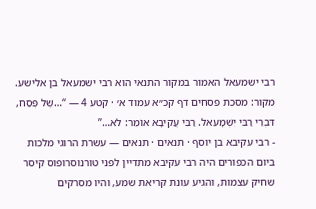רבי ישמעאל האמור במקור התנאי הוא רבי ישמעאל בן אלישע.
מקור: מסכת פסחים דף קכ״א עמוד א׳ · קטע 4 — “…שֶׁל פֶּסַח, דִּבְרֵי רַבִּי יִשְׁמָעֵאל. רַבִּי עֲקִיבָא אוֹמֵר: לֹא…”
- רבי עקיבא בן יוסף · תנאים · תנאים — עשרת הרוגי מלכות
ביום הכפורים היה רבי עקיבא מתדיין לפני טורנוסרופוס קיסר שחיק עצמות, והגיע עונת קריאת שמע, והיו מסרקים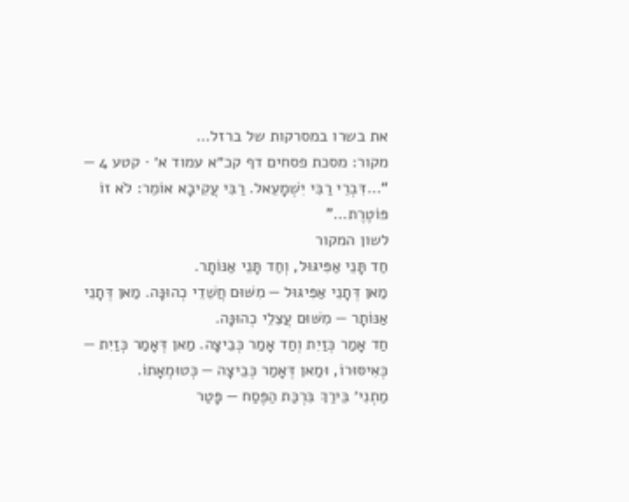את בשרו במסרקות של ברזל…
מקור: מסכת פסחים דף קכ״א עמוד א׳ · קטע 4 — “…דִּבְרֵי רַבִּי יִשְׁמָעֵאל. רַבִּי עֲקִיבָא אוֹמֵר: לֹא זוֹ פּוֹטֶרֶת…”
לשון המקור
חַד תָּנֵי אַפִּיגּוּל, וְחַד תָּנֵי אַנּוֹתָר.
מַאן דְּתָנֵי אַפִּיגּוּל — מִשּׁוּם חֲשֵׁדֵי כְהוּנָּה. מַאן דְּתָנֵי אַנּוֹתָר — מִשּׁוּם עֲצֵלֵי כְהוּנָּה.
חַד אָמַר כְּזַיִת וְחַד אָמַר כְּבֵיצָה. מַאן דְּאָמַר כְּזַיִת — כְּאִיסּוּרוֹ, וּמַאן דְּאָמַר כְּבֵיצָה — כְּטוּמְאָתוֹ.
מַתְנִי׳ בֵּירַךְ בִּרְכַּת הַפֶּסַח — פָּטַר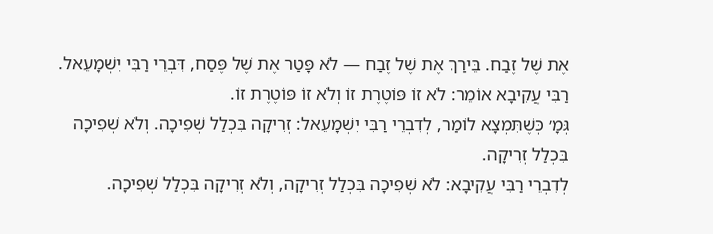אֶת שֶׁל זֶבַח. בֵּירַךְ אֶת שֶׁל זֶבַח — לֹא פָּטַר אֶת שֶׁל פֶּסַח, דִּבְרֵי רַבִּי יִשְׁמָעֵאל. רַבִּי עֲקִיבָא אוֹמֵר: לֹא זוֹ פּוֹטֶרֶת זוֹ וְלֹא זוֹ פּוֹטֶרֶת זוֹ.
גְּמָ׳ כְּשֶׁתִּמְצָא לוֹמַר, לְדִבְרֵי רַבִּי יִשְׁמָעֵאל: זְרִיקָה בִּכְלַל שְׁפִיכָה. וְלֹא שְׁפִיכָה בִּכְלַל זְרִיקָה.
לְדִבְרֵי רַבִּי עֲקִיבָא: לֹא שְׁפִיכָה בִּכְלַל זְרִיקָה, וְלֹא זְרִיקָה בִּכְלַל שְׁפִיכָה.